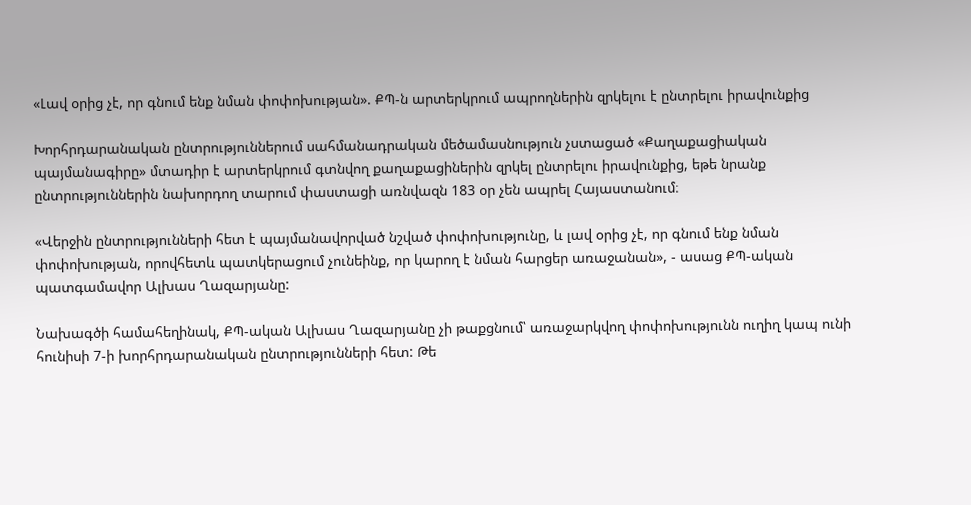«Լավ օրից չէ, որ գնում ենք նման փոփոխության». ՔՊ-ն արտերկրում ապրողներին զրկելու է ընտրելու իրավունքից

Խորհրդարանական ընտրություններում սահմանադրական մեծամասնություն չստացած «Քաղաքացիական պայմանագիրը» մտադիր է արտերկրում գտնվող քաղաքացիներին զրկել ընտրելու իրավունքից, եթե նրանք ընտրություններին նախորդող տարում փաստացի առնվազն 183 օր չեն ապրել Հայաստանում։

«Վերջին ընտրությունների հետ է պայմանավորված նշված փոփոխությունը, և լավ օրից չէ, որ գնում ենք նման փոփոխության, որովհետև պատկերացում չունեինք, որ կարող է նման հարցեր առաջանան», - ասաց ՔՊ-ական պատգամավոր Ալխաս Ղազարյանը:

Նախագծի համահեղինակ, ՔՊ-ական Ալխաս Ղազարյանը չի թաքցնում՝ առաջարկվող փոփոխությունն ուղիղ կապ ունի հունիսի 7-ի խորհրդարանական ընտրությունների հետ: Թե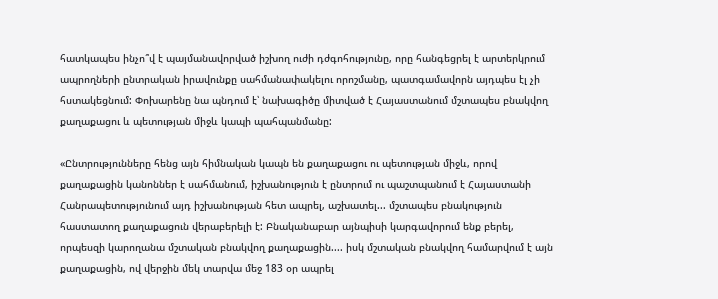հատկապես ինչո՞վ է պայմանավորված իշխող ուժի դժգոհությունը, որը հանգեցրել է արտերկրում ապրողների ընտրական իրավունքը սահմանափակելու որոշմանը, պատգամավորն այդպես էլ չի հստակեցնում: Փոխարենը նա պնդում է՝ նախագիծը միտված է Հայաստանում մշտապես բնակվող քաղաքացու և պետության միջև կապի պահպանմանը:

«Ընտրությունները հենց այն հիմնական կապն են քաղաքացու ու պետության միջև, որով քաղաքացին կանոններ է սահմանում, իշխանություն է ընտրում ու պաշտպանում է Հայաստանի Հանրապետությունում այդ իշխանության հետ ապրել, աշխատել... մշտապես բնակություն հաստատող քաղաքացուն վերաբերելի է: Բնականաբար այնպիսի կարգավորում ենք բերել, որպեսզի կարողանա մշտական բնակվող քաղաքացին.... իսկ մշտական բնակվող համարվում է այն քաղաքացին, ով վերջին մեկ տարվա մեջ 183 օր ապրել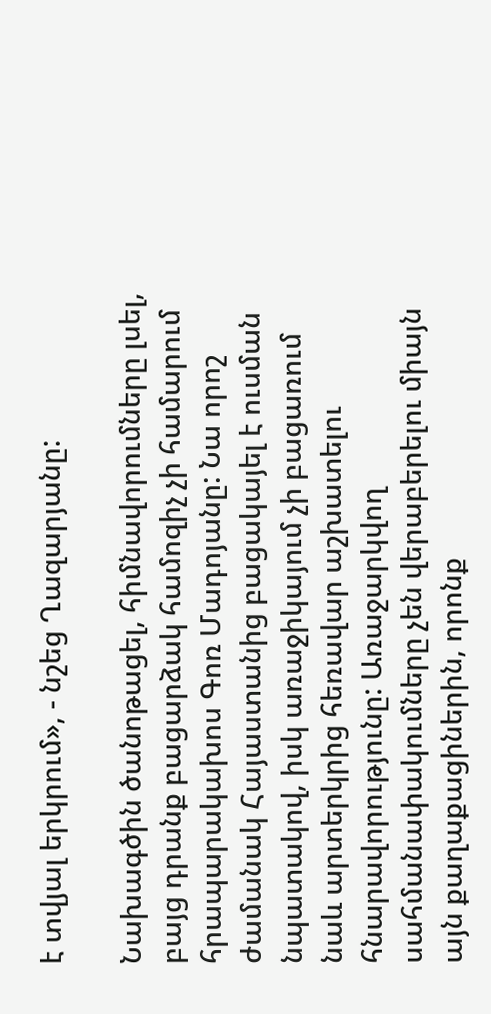է տվյալ երկրում», - նշեց Ղազարյանը:

Նախագծին ծանոթացել, հիմնավորումները լսել, բայց դրանք բացարձակ համոզիչ չի համարում հրապարակախոս Գոռ Մադոյանը: Նա որոշ ժամանակ Հայաստանից բացակայել է ուսման նպատակով, իսկ առաջիկայում չի բացառում նաև արտերկրից հեռավար աշխատելու հնարավորությունը: Առաջարկվող սահմանափակումները չեն վերաբերելու միայն այն քաղաքացիներին, որոնք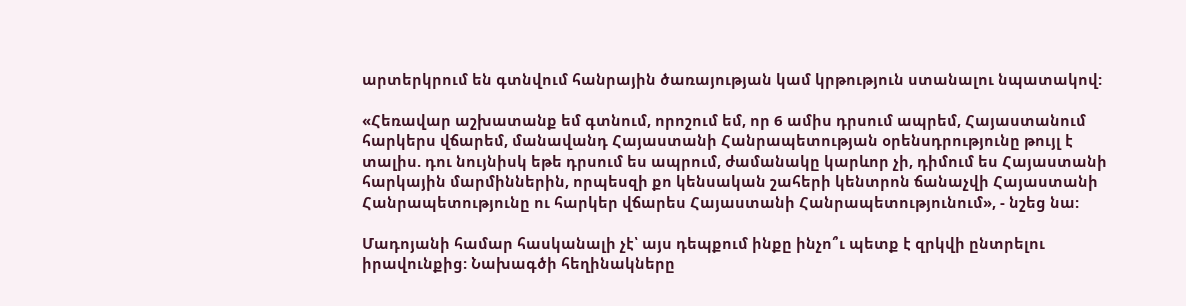արտերկրում են գտնվում հանրային ծառայության կամ կրթություն ստանալու նպատակով:

«Հեռավար աշխատանք եմ գտնում, որոշում եմ, որ 6 ամիս դրսում ապրեմ, Հայաստանում հարկերս վճարեմ, մանավանդ Հայաստանի Հանրապետության օրենսդրությունը թույլ է տալիս. դու նույնիսկ եթե դրսում ես ապրում, ժամանակը կարևոր չի, դիմում ես Հայաստանի հարկային մարմիններին, որպեսզի քո կենսական շահերի կենտրոն ճանաչվի Հայաստանի Հանրապետությունը ու հարկեր վճարես Հայաստանի Հանրապետությունում», - նշեց նա:

Մադոյանի համար հասկանալի չէ՝ այս դեպքում ինքը ինչո՞ւ պետք է զրկվի ընտրելու իրավունքից: Նախագծի հեղինակները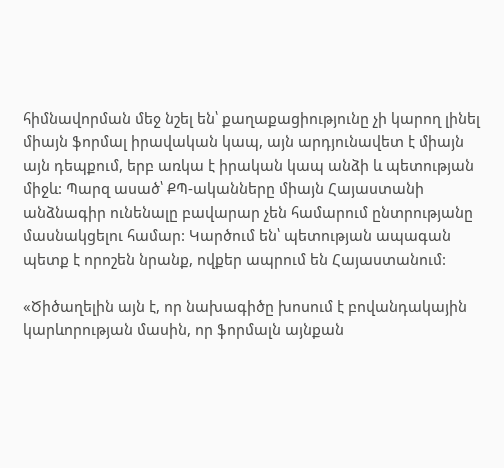հիմնավորման մեջ նշել են՝ քաղաքացիությունը չի կարող լինել միայն ֆորմալ իրավական կապ, այն արդյունավետ է միայն այն դեպքում, երբ առկա է իրական կապ անձի և պետության միջև: Պարզ ասած՝ ՔՊ-ականները միայն Հայաստանի անձնագիր ունենալը բավարար չեն համարում ընտրությանը մասնակցելու համար: Կարծում են՝ պետության ապագան պետք է որոշեն նրանք, ովքեր ապրում են Հայաստանում:

«Ծիծաղելին այն է, որ նախագիծը խոսում է բովանդակային կարևորության մասին, որ ֆորմալն այնքան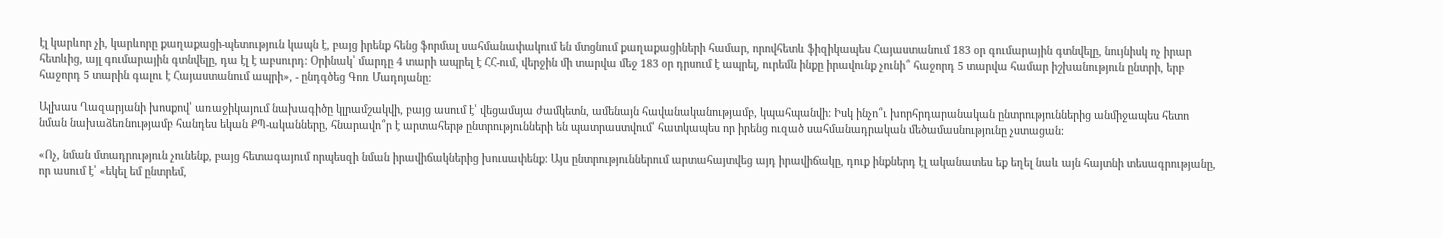էլ կարևոր չի, կարևորը քաղաքացի-պետություն կապն է, բայց իրենք հենց ֆորմալ սահմանափակում են մտցնում քաղաքացիների համար, որովհետև ֆիզիկապես Հայաստանում 183 օր գումարային գտնվելը, նույնիսկ ոչ իրար հետևից, այլ գումարային գտնվելը, դա էլ է աբսուրդ: Օրինակ՝ մարդը 4 տարի ապրել է ՀՀ-ում, վերջին մի տարվա մեջ 183 օր դրսում է ապրել, ուրեմն ինքը իրավունք չունի՞ հաջորդ 5 տարվա համար իշխանություն ընտրի, երբ հաջորդ 5 տարին գալու է Հայաստանում ապրի», - ընդգծեց Գոռ Մադոյանը:

Ալխաս Ղազարյանի խոսքով՝ առաջիկայում նախագիծը կլրամշակվի, բայց ասում է՝ վեցամսյա ժամկետն, ամենայն հավանականությամբ, կպահպանվի: Իսկ ինչո՞ւ խորհրդարանական ընտրություններից անմիջապես հետո նման նախաձեռնությամբ հանդես եկան ՔՊ-ականները, հնարավո՞ր է արտահերթ ընտրությունների են պատրաստվում՝ հատկապես որ իրենց ուզած սահմանադրական մեծամասնությունը չստացան:

«Ոչ, նման մտադրություն չունենք, բայց հետագայում որպեսզի նման իրավիճակներից խուսափենք: Այս ընտրություններում արտահայտվեց այդ իրավիճակը, դուք ինքներդ էլ ականատես եք եղել նաև այն հայտնի տեսագրությանը, որ ասում է՝ «եկել եմ ընտրեմ,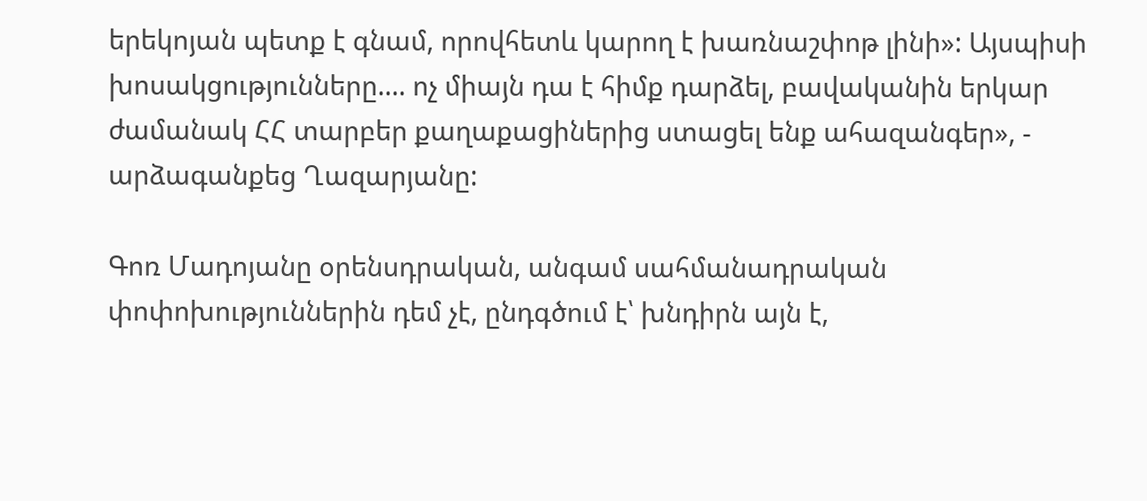երեկոյան պետք է գնամ, որովհետև կարող է խառնաշփոթ լինի»: Այսպիսի խոսակցությունները.... ոչ միայն դա է հիմք դարձել, բավականին երկար ժամանակ ՀՀ տարբեր քաղաքացիներից ստացել ենք ահազանգեր», - արձագանքեց Ղազարյանը:

Գոռ Մադոյանը օրենսդրական, անգամ սահմանադրական փոփոխություններին դեմ չէ, ընդգծում է՝ խնդիրն այն է,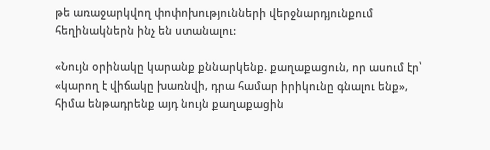թե առաջարկվող փոփոխությունների վերջնարդյունքում հեղինակներն ինչ են ստանալու:

«Նույն օրինակը կարանք քննարկենք. քաղաքացուն, որ ասում էր՝ «կարող է վիճակը խառնվի, դրա համար իրիկունը գնալու ենք», հիմա ենթադրենք այդ նույն քաղաքացին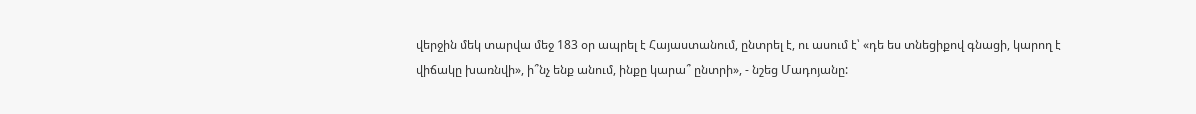վերջին մեկ տարվա մեջ 183 օր ապրել է Հայաստանում, ընտրել է, ու ասում է՝ «դե ես տնեցիքով գնացի, կարող է վիճակը խառնվի», ի՞նչ ենք անում, ինքը կարա՞ ընտրի», - նշեց Մադոյանը: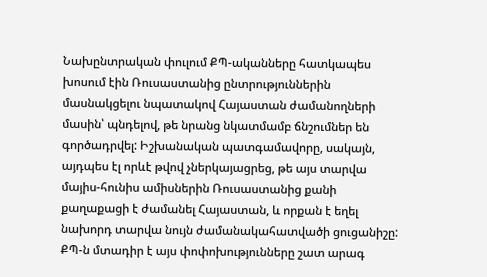Նախընտրական փուլում ՔՊ-ականները հատկապես խոսում էին Ռուսաստանից ընտրություններին մասնակցելու նպատակով Հայաստան ժամանողների մասին՝ պնդելով, թե նրանց նկատմամբ ճնշումներ են գործադրվել: Իշխանական պատգամավորը, սակայն, այդպես էլ որևէ թվով չներկայացրեց, թե այս տարվա մայիս-հունիս ամիսներին Ռուսաստանից քանի քաղաքացի է ժամանել Հայաստան, և որքան է եղել նախորդ տարվա նույն ժամանակահատվածի ցուցանիշը: ՔՊ-ն մտադիր է այս փոփոխությունները շատ արագ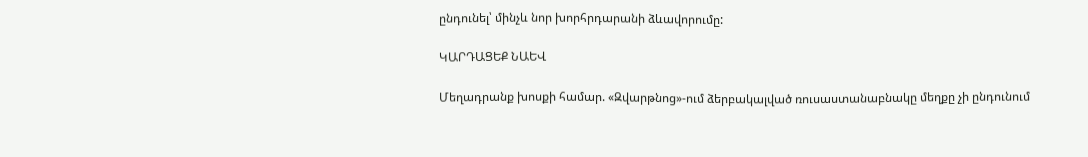ընդունել՝ մինչև նոր խորհրդարանի ձևավորումը:

ԿԱՐԴԱՑԵՔ ՆԱԵՎ

Մեղադրանք խոսքի համար. «Զվարթնոց»-ում ձերբակալված ռուսաստանաբնակը մեղքը չի ընդունում